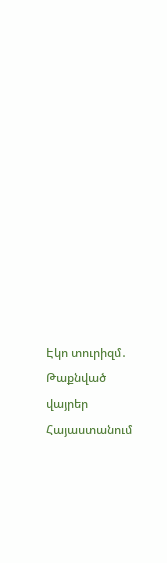Էկո տուրիզմ․ Թաքնված վայրեր Հայաստանում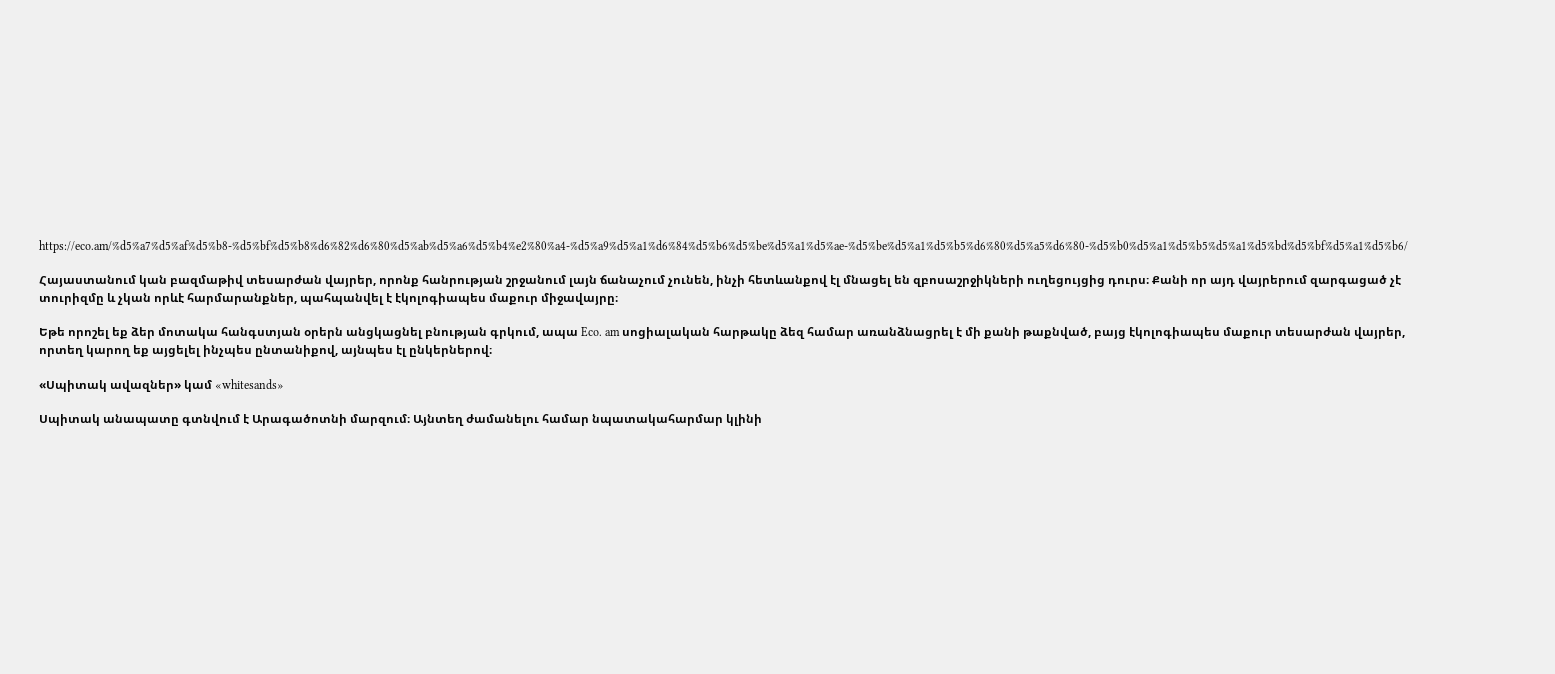https://eco.am/%d5%a7%d5%af%d5%b8-%d5%bf%d5%b8%d6%82%d6%80%d5%ab%d5%a6%d5%b4%e2%80%a4-%d5%a9%d5%a1%d6%84%d5%b6%d5%be%d5%a1%d5%ae-%d5%be%d5%a1%d5%b5%d6%80%d5%a5%d6%80-%d5%b0%d5%a1%d5%b5%d5%a1%d5%bd%d5%bf%d5%a1%d5%b6/

Հայաստանում կան բազմաթիվ տեսարժան վայրեր, որոնք հանրության շրջանում լայն ճանաչում չունեն, ինչի հետևանքով էլ մնացել են զբոսաշրջիկների ուղեցույցից դուրս։ Քանի որ այդ վայրերում զարգացած չէ տուրիզմը և չկան որևէ հարմարանքներ, պահպանվել է էկոլոգիապես մաքուր միջավայրը։

Եթե որոշել եք ձեր մոտակա հանգստյան օրերն անցկացնել բնության գրկում, ապա Eco. am սոցիալական հարթակը ձեզ համար առանձնացրել է մի քանի թաքնված, բայց էկոլոգիապես մաքուր տեսարժան վայրեր, որտեղ կարող եք այցելել ինչպես ընտանիքով, այնպես էլ ընկերներով։

«Սպիտակ ավազներ» կամ «whitesands»

Սպիտակ անապատը գտնվում է Արագածոտնի մարզում։ Այնտեղ ժամանելու համար նպատակահարմար կլինի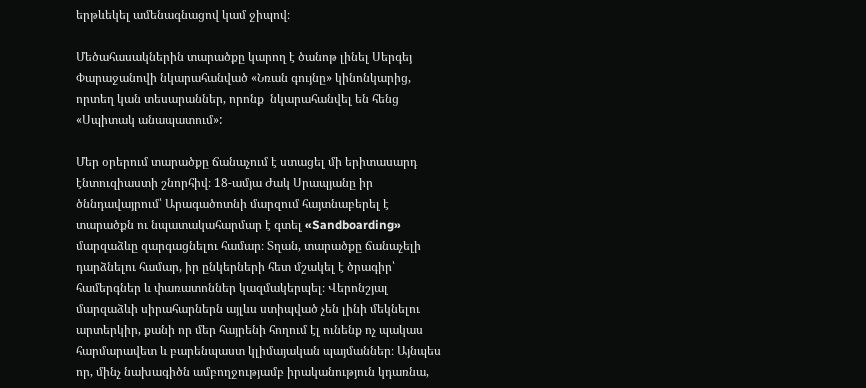երթևեկել ամենագնացով կամ ջիպով։

Մեծահասակներին տարածքը կարող է ծանոթ լինել Սերգեյ Փարաջանովի նկարահանված «Նռան գույնը» կինոնկարից, որտեղ կան տեսարաններ, որոնք  նկարահանվել են հենց «Սպիտակ անապատում»:

Մեր օրերում տարածքը ճանաչում է ստացել մի երիտասարդ էնտուզիաստի շնորհիվ։ 18-ամյա Ժակ Սրապյանը իր ծննդավայրում՝ Արագածոտնի մարզում հայտնաբերել է տարածքն ու նպատակահարմար է գտել «Sandboarding» մարզաձևը զարգացնելու համար։ Տղան, տարածքը ճանաչելի դարձնելու համար, իր ընկերների հետ մշակել է ծրագիր՝ համերգներ և փառատոններ կազմակերպել։ Վերոնշյալ մարզաձևի սիրահարներն այլևս ստիպված չեն լինի մեկնելու արտերկիր, քանի որ մեր հայրենի հողում էլ ունենք ոչ պակաս հարմարավետ և բարենպաստ կլիմայական պայմաններ։ Այնպես որ, մինչ նախագիծն ամբողջությամբ իրականություն կդառնա,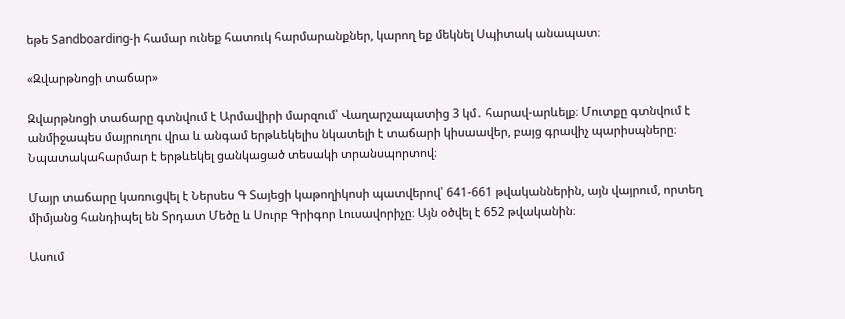եթե Sandboarding-ի համար ունեք հատուկ հարմարանքներ, կարող եք մեկնել Սպիտակ անապատ։

«Զվարթնոցի տաճար»

Զվարթնոցի տաճարը գտնվում է Արմավիրի մարզում՝ Վաղարշապատից 3 կմ․ հարավ-արևելք։ Մուտքը գտնվում է անմիջապես մայրուղու վրա և անգամ երթևեկելիս նկատելի է տաճարի կիսաավեր, բայց գրավիչ պարիսպները։ Նպատակահարմար է երթևեկել ցանկացած տեսակի տրանսպորտով։

Մայր տաճարը կառուցվել է Ներսես Գ Տայեցի կաթողիկոսի պատվերով՝ 641-661 թվականներին, այն վայրում, որտեղ միմյանց հանդիպել են Տրդատ Մեծը և Սուրբ Գրիգոր Լուսավորիչը։ Այն օծվել է 652 թվականին։

Ասում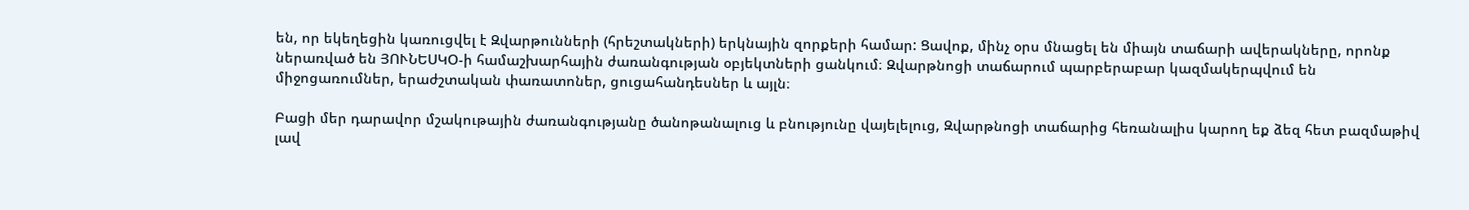են, որ եկեղեցին կառուցվել է Զվարթունների (հրեշտակների) երկնային զորքերի համար: Ցավոք, մինչ օրս մնացել են միայն տաճարի ավերակները, որոնք ներառված են ՅՈՒՆԵՍԿՕ-ի համաշխարհային ժառանգության օբյեկտների ցանկում։ Զվարթնոցի տաճարում պարբերաբար կազմակերպվում են միջոցառումներ, երաժշտական փառատոներ, ցուցահանդեսներ և այլն։

Բացի մեր դարավոր մշակութային ժառանգությանը ծանոթանալուց և բնությունը վայելելուց, Զվարթնոցի տաճարից հեռանալիս կարող եք ձեզ հետ բազմաթիվ լավ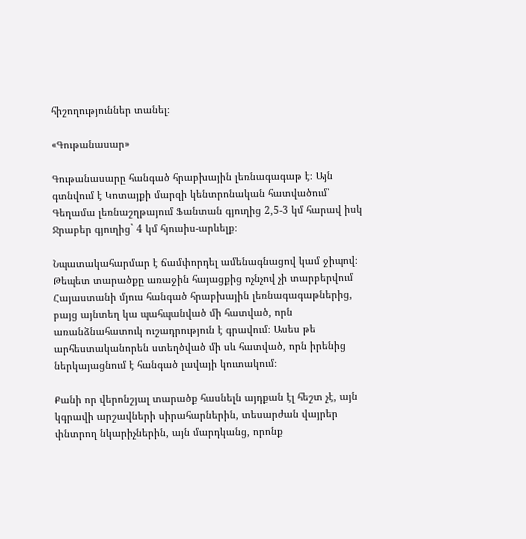հիշողություններ տանել։

«Գութանասար»

Գութանասարը հանգած հրաբխային լեռնագագաթ է։ Այն գտնվում է Կոտայքի մարզի կենտրոնական հատվածում՝ Գեղամա լեռնաշղթայում Ֆանտան գյուղից 2,5-3 կմ հարավ իսկ Ջրաբեր գյուղից` 4 կմ հյուսիս-արևելք։

Նպատակահարմար է ճամփորդել ամենագնացով կամ ջիպով։ Թեպետ տարածքը առաջին հայացքից ոչնչով չի տարբերվում Հայաստանի մյուս հանգած հրաբխային լեռնագագաթներից, բայց այնտեղ կա պահպանված մի հատված, որն առանձնահատուկ ուշադրություն է գրավում։ Ասես թե արհեստականորեն ստեղծված մի սև հատված, որն իրենից ներկայացնում է հանգած լավայի կուտակում։

Քանի որ վերոնշյալ տարածք հասնելն այդքան էլ հեշտ չէ, այն կգրավի արշավների սիրահարներին, տեսարժան վայրեր փնտրող նկարիչներին, այն մարդկանց, որոնք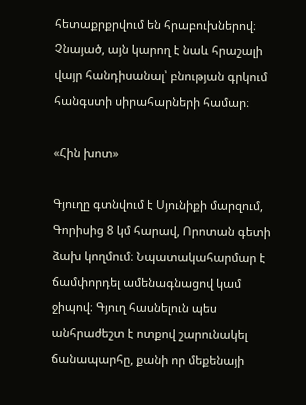հետաքրքրվում են հրաբուխներով։ Չնայած, այն կարող է նաև հրաշալի վայր հանդիսանալ՝ բնության գրկում հանգստի սիրահարների համար։

«Հին խոտ»

Գյուղը գտնվում է Սյունիքի մարզում, Գորիսից 8 կմ հարավ, Որոտան գետի ձախ կողմում։ Նպատակահարմար է ճամփորդել ամենագնացով կամ ջիպով։ Գյուղ հասնելուն պես անհրաժեշտ է ոտքով շարունակել ճանապարհը, քանի որ մեքենայի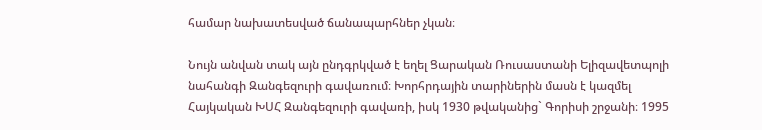համար նախատեսված ճանապարհներ չկան։

Նույն անվան տակ այն ընդգրկված է եղել Ցարական Ռուսաստանի Ելիզավետպոլի նահանգի Զանգեզուրի գավառում։ Խորհրդային տարիներին մասն է կազմել Հայկական ԽՍՀ Զանգեզուրի գավառի, իսկ 1930 թվականից` Գորիսի շրջանի։ 1995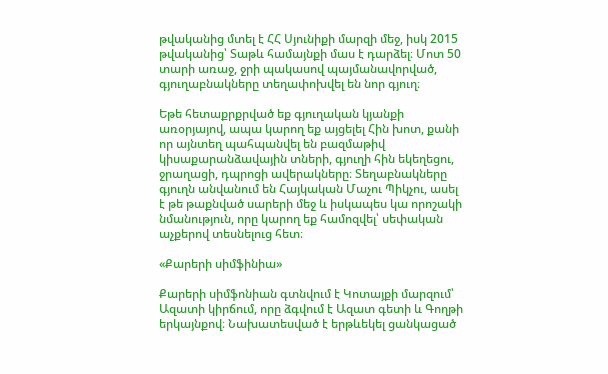թվականից մտել է ՀՀ Սյունիքի մարզի մեջ, իսկ 2015 թվականից՝ Տաթև համայնքի մաս է դարձել։ Մոտ 50 տարի առաջ, ջրի պակասով պայմանավորված, գյուղաբնակները տեղափոխվել են նոր գյուղ։

Եթե հետաքրքրված եք գյուղական կյանքի առօրյայով, ապա կարող եք այցելել Հին խոտ, քանի որ այնտեղ պահպանվել են բազմաթիվ կիսաքարանձավային տների, գյուղի հին եկեղեցու, ջրաղացի, դպրոցի ավերակները։ Տեղաբնակները գյուղն անվանում են Հայկական Մաչու Պիկչու, ասել է թե թաքնված սարերի մեջ և իսկապես կա որոշակի նմանություն, որը կարող եք համոզվել՝ սեփական աչքերով տեսնելուց հետ։

«Քարերի սիմֆինիա»

Քարերի սիմֆոնիան գտնվում է Կոտայքի մարզում՝ Ազատի կիրճում, որը ձգվում է Ազատ գետի և Գողթի երկայնքով։ Նախատեսված է երթևեկել ցանկացած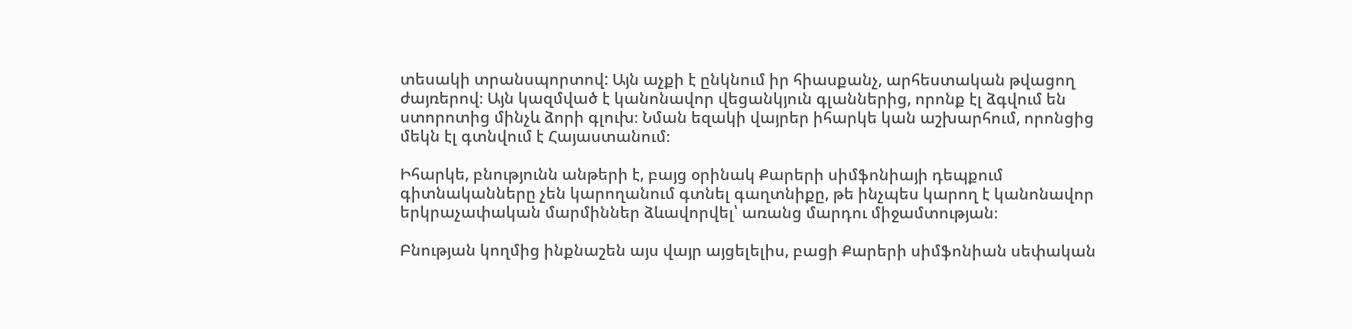տեսակի տրանսպորտով: Այն աչքի է ընկնում իր հիասքանչ, արհեստական թվացող ժայռերով։ Այն կազմված է կանոնավոր վեցանկյուն գլաններից, որոնք էլ ձգվում են ստորոտից մինչև ձորի գլուխ։ Նման եզակի վայրեր իհարկե կան աշխարհում, որոնցից մեկն էլ գտնվում է Հայաստանում։

Իհարկե, բնությունն անթերի է, բայց օրինակ Քարերի սիմֆոնիայի դեպքում գիտնականները չեն կարողանում գտնել գաղտնիքը, թե ինչպես կարող է կանոնավոր երկրաչափական մարմիններ ձևավորվել՝ առանց մարդու միջամտության։

Բնության կողմից ինքնաշեն այս վայր այցելելիս, բացի Քարերի սիմֆոնիան սեփական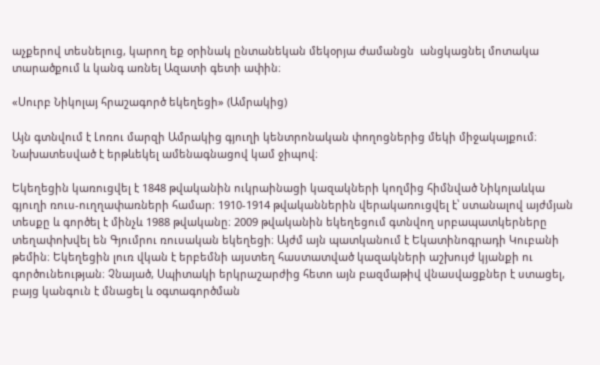աչքերով տեսնելուց, կարող եք օրինակ ընտանեկան մեկօրյա ժամանցն  անցկացնել մոտակա տարածքում և կանգ առնել Ազատի գետի ափին։

«Սուրբ Նիկոլայ հրաշագործ եկեղեցի» (Ամրակից)

Այն գտնվում է Լոռու մարզի Ամրակից գյուղի կենտրոնական փողոցներից մեկի միջակայքում։ Նախատեսված է երթևեկել ամենագնացով կամ ջիպով։

Եկեղեցին կառուցվել է 1848 թվականին ուկրաինացի կազակների կողմից հիմնված Նիկոլաևկա գյուղի ռուս-ուղղափառների համար։ 1910-1914 թվականներին վերակառուցվել է՝ ստանալով այժմյան տեսքը և գործել է մինչև 1988 թվականը։ 2009 թվականին եկեղեցում գտնվող սրբապատկերները տեղափոխվել են Գյումրու ռուսական եկեղեցի։ Այժմ այն պատկանում է Եկատինոգրադի Կուբանի թեմին։ Եկեղեցին լուռ վկան է երբեմնի այստեղ հաստատված կազակների աշխույժ կյանքի ու գործունեության։ Չնայած, Սպիտակի երկրաշարժից հետո այն բազմաթիվ վնասվացքներ է ստացել, բայց կանգուն է մնացել և օգտագործման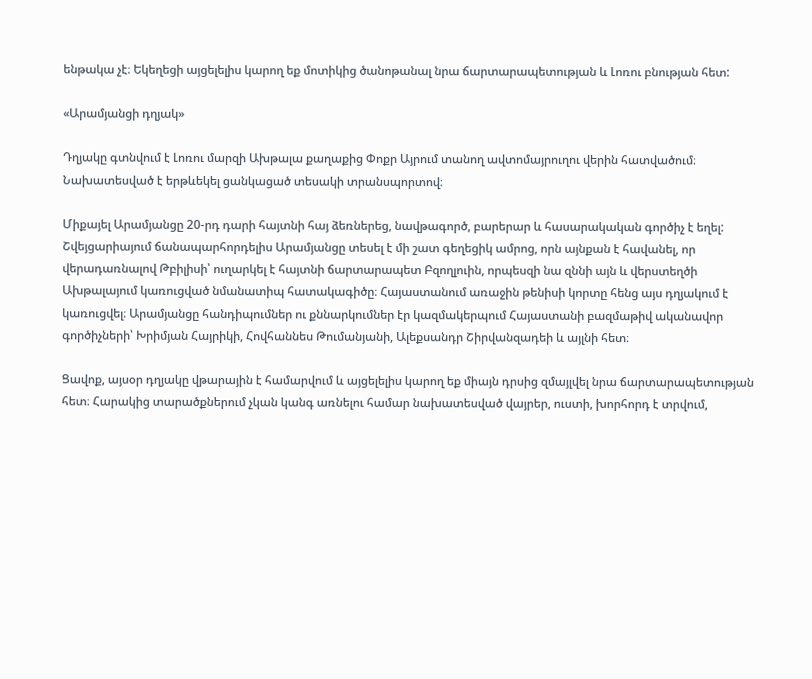ենթակա չէ։ Եկեղեցի այցելելիս կարող եք մոտիկից ծանոթանալ նրա ճարտարապետության և Լոռու բնության հետ:

«Արամյանցի դղյակ»

Դղյակը գտնվում է Լոռու մարզի Ախթալա քաղաքից Փոքր Այրում տանող ավտոմայրուղու վերին հատվածում։ Նախատեսված է երթևեկել ցանկացած տեսակի տրանսպորտով։

Միքայել Արամյանցը 20-րդ դարի հայտնի հայ ձեռներեց, նավթագործ, բարերար և հասարակական գործիչ է եղել: Շվեյցարիայում ճանապարհորդելիս Արամյանցը տեսել է մի շատ գեղեցիկ ամրոց, որն այնքան է հավանել, որ վերադառնալով Թբիլիսի՝ ուղարկել է հայտնի ճարտարապետ Բզողլուին, որպեսզի նա զննի այն և վերստեղծի Ախթալայում կառուցված նմանատիպ հատակագիծը։ Հայաստանում առաջին թենիսի կորտը հենց այս դղյակում է կառուցվել։ Արամյանցը հանդիպումներ ու քննարկումներ էր կազմակերպում Հայաստանի բազմաթիվ ականավոր գործիչների՝ Խրիմյան Հայրիկի, Հովհաննես Թումանյանի, Ալեքսանդր Շիրվանզադեի և այլնի հետ։

Ցավոք, այսօր դղյակը վթարային է համարվում և այցելելիս կարող եք միայն դրսից զմայլվել նրա ճարտարապետության հետ։ Հարակից տարածքներում չկան կանգ առնելու համար նախատեսված վայրեր, ուստի, խորհորդ է տրվում,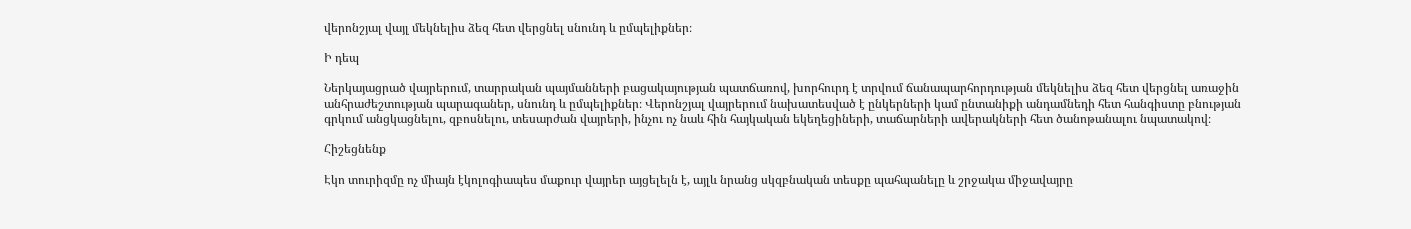վերոնշյալ վայլ մեկնելիս ձեզ հետ վերցնել սնունդ և ըմպելիքներ։

Ի դեպ

Ներկայացրած վայրերում, տարրական պայմանների բացակայության պատճառով, խորհուրդ է տրվում ճանապարհորդության մեկնելիս ձեզ հետ վերցնել առաջին անհրաժեշտության պարագաներ, սնունդ և ըմպելիքներ։ Վերոնշյալ վայրերում նախատեսված է ընկերների կամ ընտանիքի անդամնեդի հետ հանգիստը բնության գրկում անցկացնելու, զբոսնելու, տեսարժան վայրերի, ինչու ոչ նաև հին հայկական եկեղեցիների, տաճարների ավերակների հետ ծանոթանալու նպատակով։

Հիշեցնենք

Էկո տուրիզմը ոչ միայն էկոլոգիապես մաքուր վայրեր այցելելն է, այլև նրանց սկզբնական տեսքը պահպանելը և շրջակա միջավայրը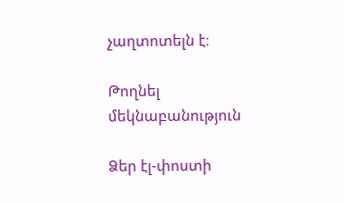չաղտոտելն է։

Թողնել մեկնաբանություն

Ձեր էլ-փոստի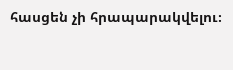հասցեն չի հրապարակվելու։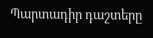Պարտադիր դաշտերը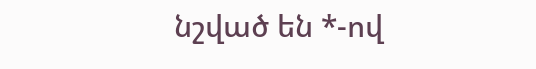նշված են *-ով